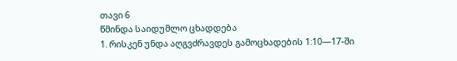თავი 6
წმინდა საიდუმლო ცხადდება
1. რისკენ უნდა აღგვძრავდეს გამოცხადების 1:10—17-ში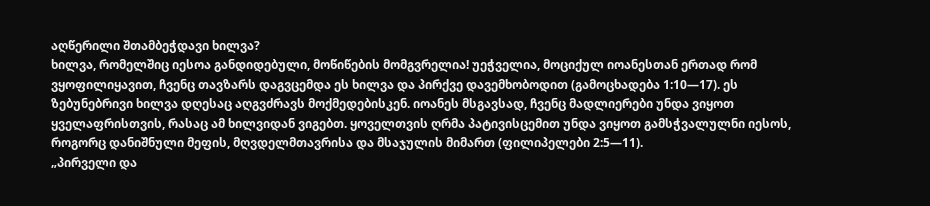აღწერილი შთამბეჭდავი ხილვა?
ხილვა, რომელშიც იესოა განდიდებული, მოწიწების მომგვრელია! უეჭველია, მოციქულ იოანესთან ერთად რომ ვყოფილიყავით, ჩვენც თავზარს დაგვცემდა ეს ხილვა და პირქვე დავემხობოდით (გამოცხადება 1:10—17). ეს ზებუნებრივი ხილვა დღესაც აღგვძრავს მოქმედებისკენ. იოანეს მსგავსად, ჩვენც მადლიერები უნდა ვიყოთ ყველაფრისთვის, რასაც ამ ხილვიდან ვიგებთ. ყოველთვის ღრმა პატივისცემით უნდა ვიყოთ გამსჭვალულნი იესოს, როგორც დანიშნული მეფის, მღვდელმთავრისა და მსაჯულის მიმართ (ფილიპელები 2:5—11).
„პირველი და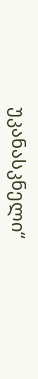უკანასკნელი“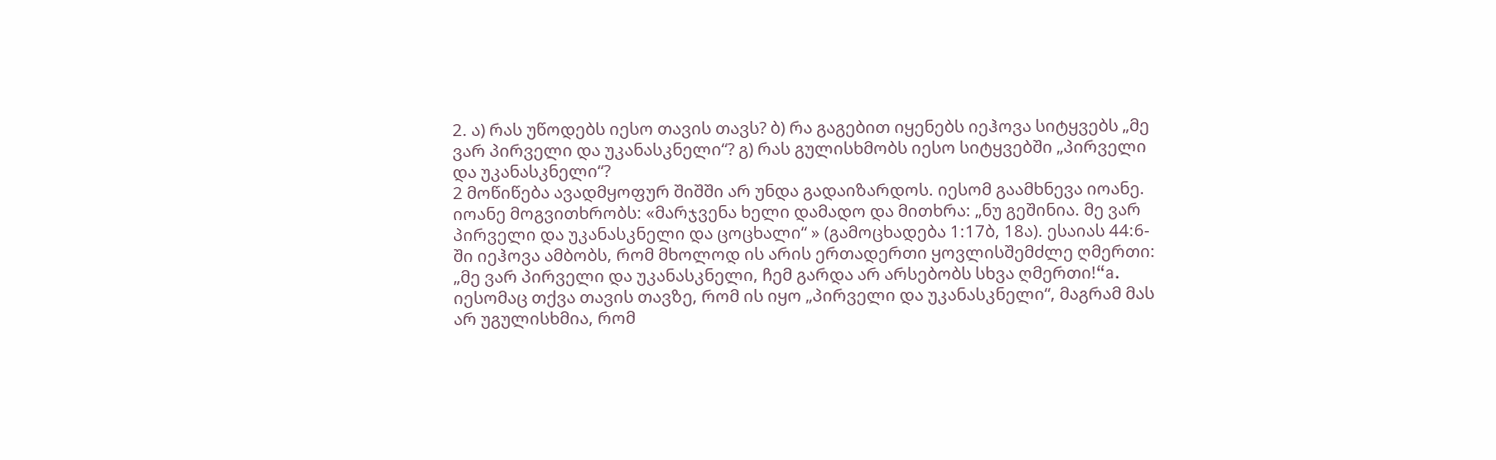2. ა) რას უწოდებს იესო თავის თავს? ბ) რა გაგებით იყენებს იეჰოვა სიტყვებს „მე ვარ პირველი და უკანასკნელი“? გ) რას გულისხმობს იესო სიტყვებში „პირველი და უკანასკნელი“?
2 მოწიწება ავადმყოფურ შიშში არ უნდა გადაიზარდოს. იესომ გაამხნევა იოანე. იოანე მოგვითხრობს: «მარჯვენა ხელი დამადო და მითხრა: „ნუ გეშინია. მე ვარ პირველი და უკანასკნელი და ცოცხალი“ » (გამოცხადება 1:17ბ, 18ა). ესაიას 44:6-ში იეჰოვა ამბობს, რომ მხოლოდ ის არის ერთადერთი ყოვლისშემძლე ღმერთი: „მე ვარ პირველი და უკანასკნელი, ჩემ გარდა არ არსებობს სხვა ღმერთი!“a. იესომაც თქვა თავის თავზე, რომ ის იყო „პირველი და უკანასკნელი“, მაგრამ მას არ უგულისხმია, რომ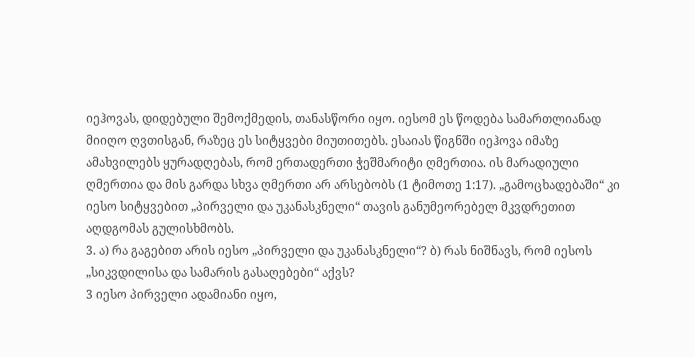იეჰოვას, დიდებული შემოქმედის, თანასწორი იყო. იესომ ეს წოდება სამართლიანად მიიღო ღვთისგან, რაზეც ეს სიტყვები მიუთითებს. ესაიას წიგნში იეჰოვა იმაზე ამახვილებს ყურადღებას, რომ ერთადერთი ჭეშმარიტი ღმერთია. ის მარადიული ღმერთია და მის გარდა სხვა ღმერთი არ არსებობს (1 ტიმოთე 1:17). „გამოცხადებაში“ კი იესო სიტყვებით „პირველი და უკანასკნელი“ თავის განუმეორებელ მკვდრეთით აღდგომას გულისხმობს.
3. ა) რა გაგებით არის იესო „პირველი და უკანასკნელი“? ბ) რას ნიშნავს, რომ იესოს „სიკვდილისა და სამარის გასაღებები“ აქვს?
3 იესო პირველი ადამიანი იყო,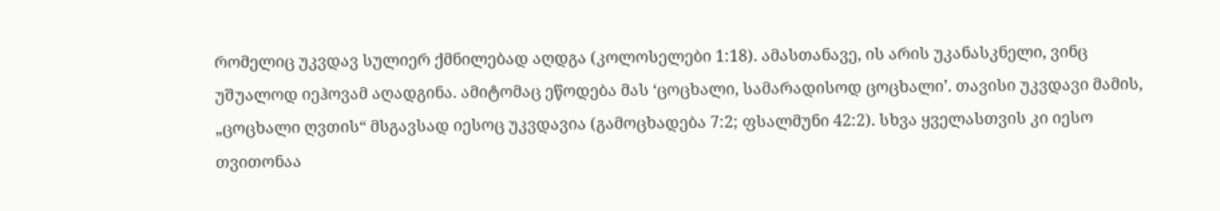რომელიც უკვდავ სულიერ ქმნილებად აღდგა (კოლოსელები 1:18). ამასთანავე, ის არის უკანასკნელი, ვინც უშუალოდ იეჰოვამ აღადგინა. ამიტომაც ეწოდება მას ‘ცოცხალი, სამარადისოდ ცოცხალი’. თავისი უკვდავი მამის, „ცოცხალი ღვთის“ მსგავსად იესოც უკვდავია (გამოცხადება 7:2; ფსალმუნი 42:2). სხვა ყველასთვის კი იესო თვითონაა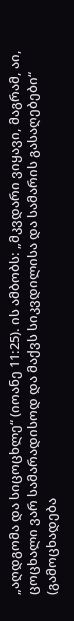„აღდგომა და სიცოცხლე“ (იოანე 11:25). ის ამბობს: „მკვდარი ვიყავი, მაგრამ, აი, ცოცხალი ვარ სამარადისოდ და მაქვს სიკვდილისა და სამარის გასაღებები“ (გამოცხადება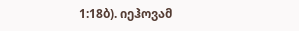1:18ბ). იეჰოვამ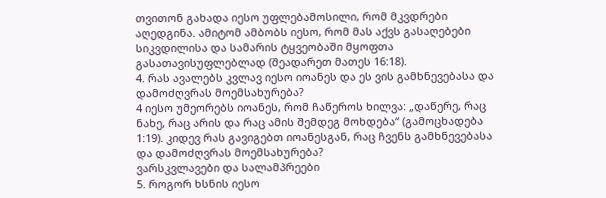თვითონ გახადა იესო უფლებამოსილი, რომ მკვდრები აღედგინა. ამიტომ ამბობს იესო, რომ მას აქვს გასაღებები სიკვდილისა და სამარის ტყვეობაში მყოფთა გასათავისუფლებლად (შეადარეთ მათეს 16:18).
4. რას ავალებს კვლავ იესო იოანეს და ეს ვის გამხნევებასა და დამოძღვრას მოემსახურება?
4 იესო უმეორებს იოანეს, რომ ჩაწეროს ხილვა: „დაწერე, რაც ნახე, რაც არის და რაც ამის შემდეგ მოხდება“ (გამოცხადება 1:19). კიდევ რას გავიგებთ იოანესგან, რაც ჩვენს გამხნევებასა და დამოძღვრას მოემსახურება?
ვარსკვლავები და სალამპრეები
5. როგორ ხსნის იესო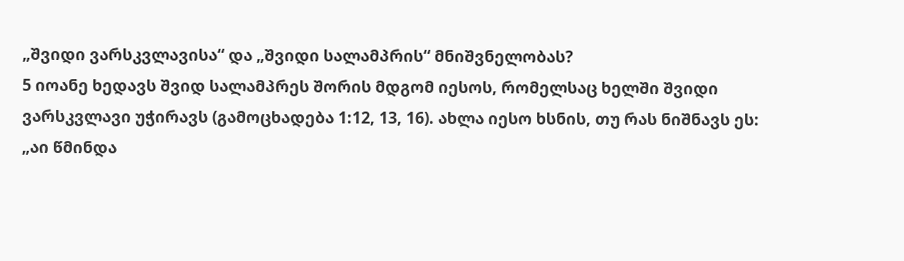„შვიდი ვარსკვლავისა“ და „შვიდი სალამპრის“ მნიშვნელობას?
5 იოანე ხედავს შვიდ სალამპრეს შორის მდგომ იესოს, რომელსაც ხელში შვიდი ვარსკვლავი უჭირავს (გამოცხადება 1:12, 13, 16). ახლა იესო ხსნის, თუ რას ნიშნავს ეს: „აი წმინდა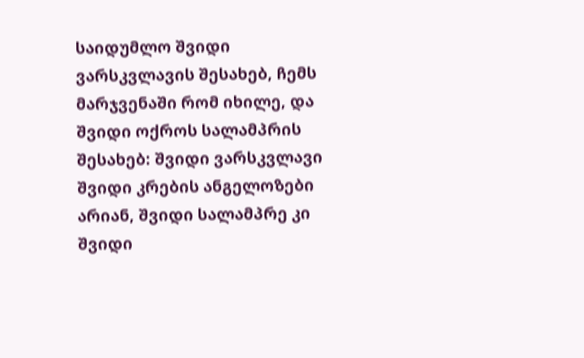საიდუმლო შვიდი ვარსკვლავის შესახებ, ჩემს მარჯვენაში რომ იხილე, და შვიდი ოქროს სალამპრის შესახებ: შვიდი ვარსკვლავი შვიდი კრების ანგელოზები არიან, შვიდი სალამპრე კი შვიდი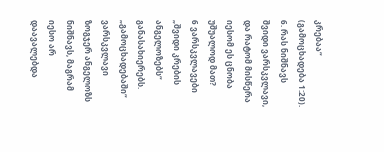კრებაა“ (გამოცხადება 1:20).
6. რას ნიშნავს შვიდი ვარსკვლავი, და რატომ მისწერა იესომ ეს ცნობა უშუალოდ მათ?
6 ვარსკვლავები „შვიდი კრების ანგელოზებს“ განასახიერებს. „გამოცხადებაში“ ვარსკვლავი ზოგჯერ ანგელოზს ნიშნავს, მაგრამ იესო არ დაავალებდა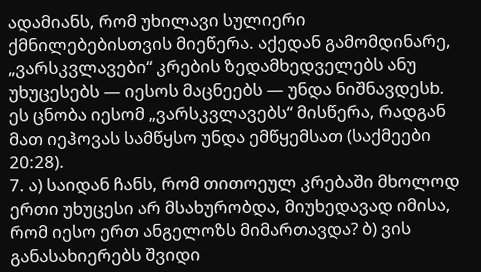ადამიანს, რომ უხილავი სულიერი ქმნილებებისთვის მიეწერა. აქედან გამომდინარე, „ვარსკვლავები“ კრების ზედამხედველებს ანუ უხუცესებს — იესოს მაცნეებს — უნდა ნიშნავდესb. ეს ცნობა იესომ „ვარსკვლავებს“ მისწერა, რადგან მათ იეჰოვას სამწყსო უნდა ემწყემსათ (საქმეები 20:28).
7. ა) საიდან ჩანს, რომ თითოეულ კრებაში მხოლოდ ერთი უხუცესი არ მსახურობდა, მიუხედავად იმისა, რომ იესო ერთ ანგელოზს მიმართავდა? ბ) ვის განასახიერებს შვიდი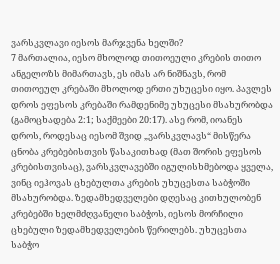ვარსკვლავი იესოს მარჯვენა ხელში?
7 მართალია, იესო მხოლოდ თითოეული კრების თითო ანგელოზს მიმართავს, ეს იმას არ ნიშნავს, რომ თითოეულ კრებაში მხოლოდ ერთი უხუცესი იყო. პავლეს დროს ეფესოს კრებაში რამდენიმე უხუცესი მსახურობდა (გამოცხადება 2:1; საქმეები 20:17). ასე რომ, იოანეს დროს, როდესაც იესომ შვიდ „ვარსკვლავს“ მისწერა ცნობა კრებებისთვის წასაკითხად (მათ შორის ეფესოს კრებისთვისაც), ვარსკვლავებში იგულისხმებოდა ყველა, ვინც იეჰოვას ცხებულთა კრების უხუცესთა საბჭოში მსახურობდა. ზედამხედველები დღესაც კითხულობენ კრებებში ხელმძღვანელი საბჭოს, იესოს მორჩილი ცხებული ზედამხედველების წერილებს. უხუცესთა საბჭო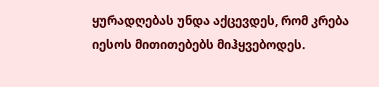ყურადღებას უნდა აქცევდეს, რომ კრება იესოს მითითებებს მიჰყვებოდეს.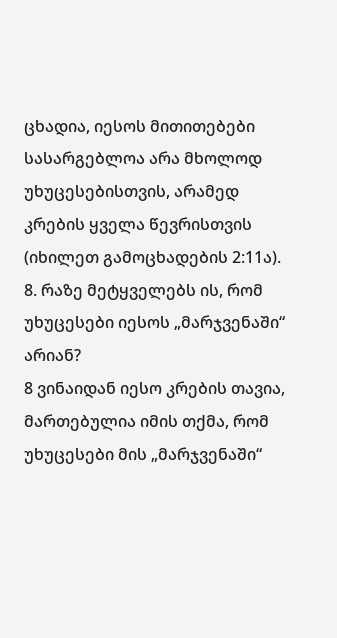ცხადია, იესოს მითითებები სასარგებლოა არა მხოლოდ უხუცესებისთვის, არამედ კრების ყველა წევრისთვის (იხილეთ გამოცხადების 2:11ა).
8. რაზე მეტყველებს ის, რომ უხუცესები იესოს „მარჯვენაში“ არიან?
8 ვინაიდან იესო კრების თავია, მართებულია იმის თქმა, რომ უხუცესები მის „მარჯვენაში“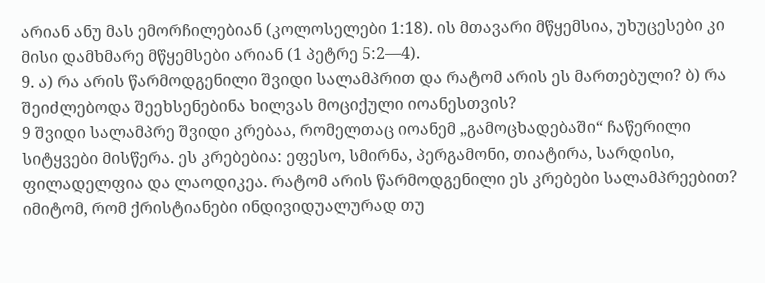არიან ანუ მას ემორჩილებიან (კოლოსელები 1:18). ის მთავარი მწყემსია, უხუცესები კი მისი დამხმარე მწყემსები არიან (1 პეტრე 5:2—4).
9. ა) რა არის წარმოდგენილი შვიდი სალამპრით და რატომ არის ეს მართებული? ბ) რა შეიძლებოდა შეეხსენებინა ხილვას მოციქული იოანესთვის?
9 შვიდი სალამპრე შვიდი კრებაა, რომელთაც იოანემ „გამოცხადებაში“ ჩაწერილი სიტყვები მისწერა. ეს კრებებია: ეფესო, სმირნა, პერგამონი, თიატირა, სარდისი, ფილადელფია და ლაოდიკეა. რატომ არის წარმოდგენილი ეს კრებები სალამპრეებით? იმიტომ, რომ ქრისტიანები ინდივიდუალურად თუ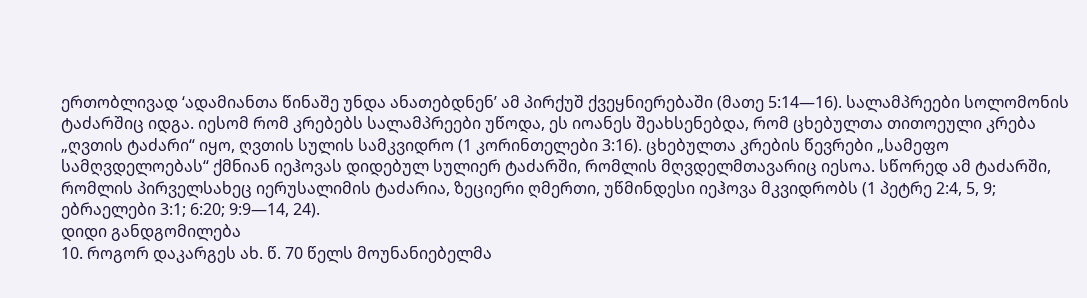ერთობლივად ‘ადამიანთა წინაშე უნდა ანათებდნენ’ ამ პირქუშ ქვეყნიერებაში (მათე 5:14—16). სალამპრეები სოლომონის ტაძარშიც იდგა. იესომ რომ კრებებს სალამპრეები უწოდა, ეს იოანეს შეახსენებდა, რომ ცხებულთა თითოეული კრება „ღვთის ტაძარი“ იყო, ღვთის სულის სამკვიდრო (1 კორინთელები 3:16). ცხებულთა კრების წევრები „სამეფო სამღვდელოებას“ ქმნიან იეჰოვას დიდებულ სულიერ ტაძარში, რომლის მღვდელმთავარიც იესოა. სწორედ ამ ტაძარში, რომლის პირველსახეც იერუსალიმის ტაძარია, ზეციერი ღმერთი, უწმინდესი იეჰოვა მკვიდრობს (1 პეტრე 2:4, 5, 9; ებრაელები 3:1; 6:20; 9:9—14, 24).
დიდი განდგომილება
10. როგორ დაკარგეს ახ. წ. 70 წელს მოუნანიებელმა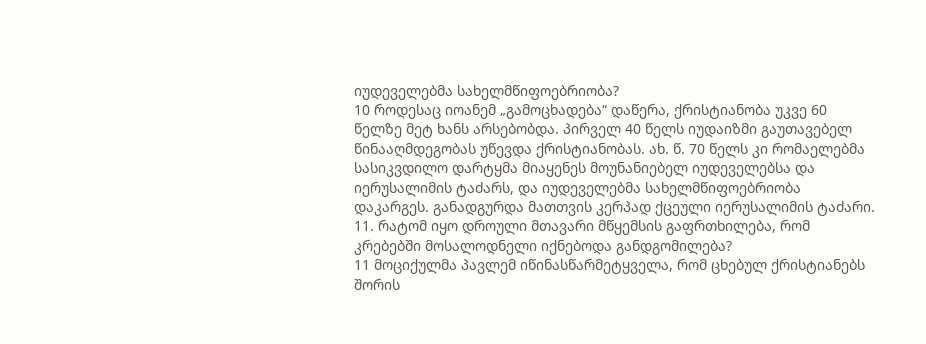იუდეველებმა სახელმწიფოებრიობა?
10 როდესაც იოანემ „გამოცხადება“ დაწერა, ქრისტიანობა უკვე 60 წელზე მეტ ხანს არსებობდა. პირველ 40 წელს იუდაიზმი გაუთავებელ წინააღმდეგობას უწევდა ქრისტიანობას. ახ. წ. 70 წელს კი რომაელებმა სასიკვდილო დარტყმა მიაყენეს მოუნანიებელ იუდეველებსა და იერუსალიმის ტაძარს, და იუდეველებმა სახელმწიფოებრიობა დაკარგეს. განადგურდა მათთვის კერპად ქცეული იერუსალიმის ტაძარი.
11. რატომ იყო დროული მთავარი მწყემსის გაფრთხილება, რომ კრებებში მოსალოდნელი იქნებოდა განდგომილება?
11 მოციქულმა პავლემ იწინასწარმეტყველა, რომ ცხებულ ქრისტიანებს შორის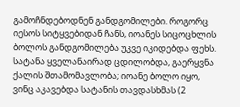გამოჩნდებოდნენ განდგომილები. როგორც იესოს სიტყვებიდან ჩანს, იოანეს სიცოცხლის ბოლოს განდგომილება უკვე იკიდებდა ფეხს. სატანა ყველანაირად ცდილობდა, გაერყვნა ქალის შთამომავლობა; იოანე ბოლო იყო, ვინც აკავებდა სატანის თავდასხმას (2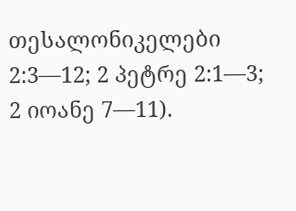თესალონიკელები 2:3—12; 2 პეტრე 2:1—3; 2 იოანე 7—11).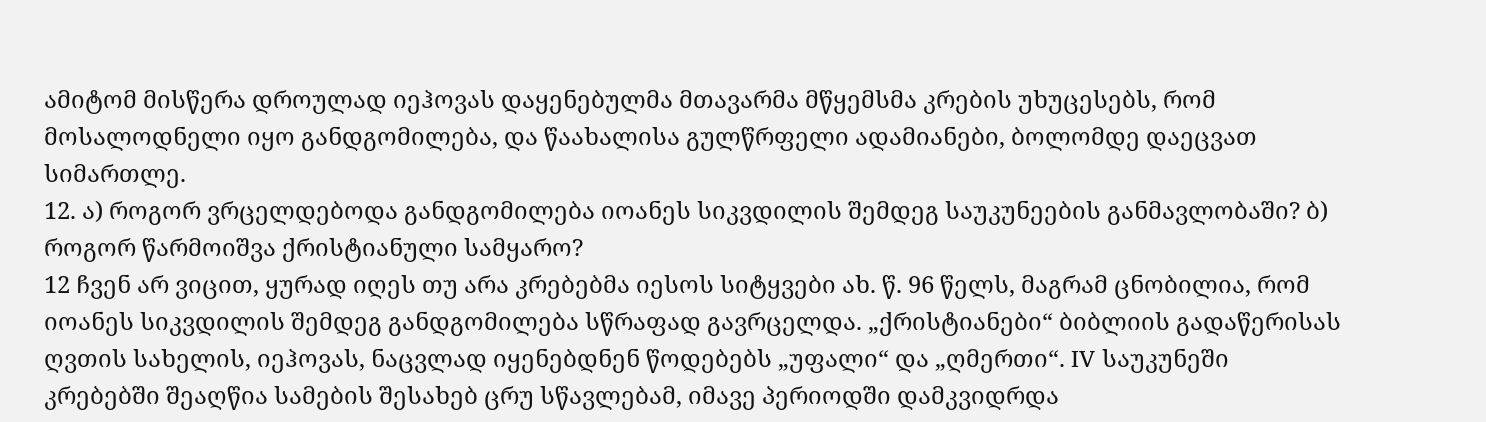ამიტომ მისწერა დროულად იეჰოვას დაყენებულმა მთავარმა მწყემსმა კრების უხუცესებს, რომ მოსალოდნელი იყო განდგომილება, და წაახალისა გულწრფელი ადამიანები, ბოლომდე დაეცვათ სიმართლე.
12. ა) როგორ ვრცელდებოდა განდგომილება იოანეს სიკვდილის შემდეგ საუკუნეების განმავლობაში? ბ) როგორ წარმოიშვა ქრისტიანული სამყარო?
12 ჩვენ არ ვიცით, ყურად იღეს თუ არა კრებებმა იესოს სიტყვები ახ. წ. 96 წელს, მაგრამ ცნობილია, რომ იოანეს სიკვდილის შემდეგ განდგომილება სწრაფად გავრცელდა. „ქრისტიანები“ ბიბლიის გადაწერისას ღვთის სახელის, იეჰოვას, ნაცვლად იყენებდნენ წოდებებს „უფალი“ და „ღმერთი“. IV საუკუნეში კრებებში შეაღწია სამების შესახებ ცრუ სწავლებამ, იმავე პერიოდში დამკვიდრდა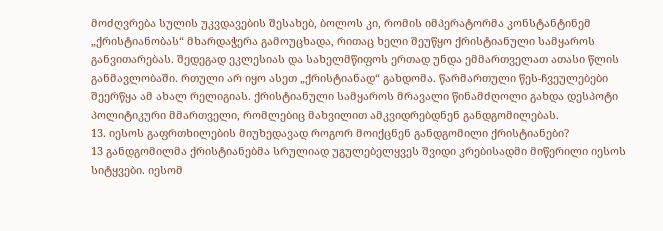მოძღვრება სულის უკვდავების შესახებ, ბოლოს კი, რომის იმპერატორმა კონსტანტინემ „ქრისტიანობას“ მხარდაჭერა გამოუცხადა, რითაც ხელი შეუწყო ქრისტიანული სამყაროს განვითარებას. შედეგად ეკლესიას და სახელმწიფოს ერთად უნდა ემმართველათ ათასი წლის განმავლობაში. რთული არ იყო ასეთ „ქრისტიანად“ გახდომა. წარმართული წეს-ჩვეულებები შეერწყა ამ ახალ რელიგიას. ქრისტიანული სამყაროს მრავალი წინამძღოლი გახდა დესპოტი პოლიტიკური მმართველი, რომლებიც მახვილით ამკვიდრებდნენ განდგომილებას.
13. იესოს გაფრთხილების მიუხედავად როგორ მოიქცნენ განდგომილი ქრისტიანები?
13 განდგომილმა ქრისტიანებმა სრულიად უგულებელყვეს შვიდი კრებისადმი მიწერილი იესოს სიტყვები. იესომ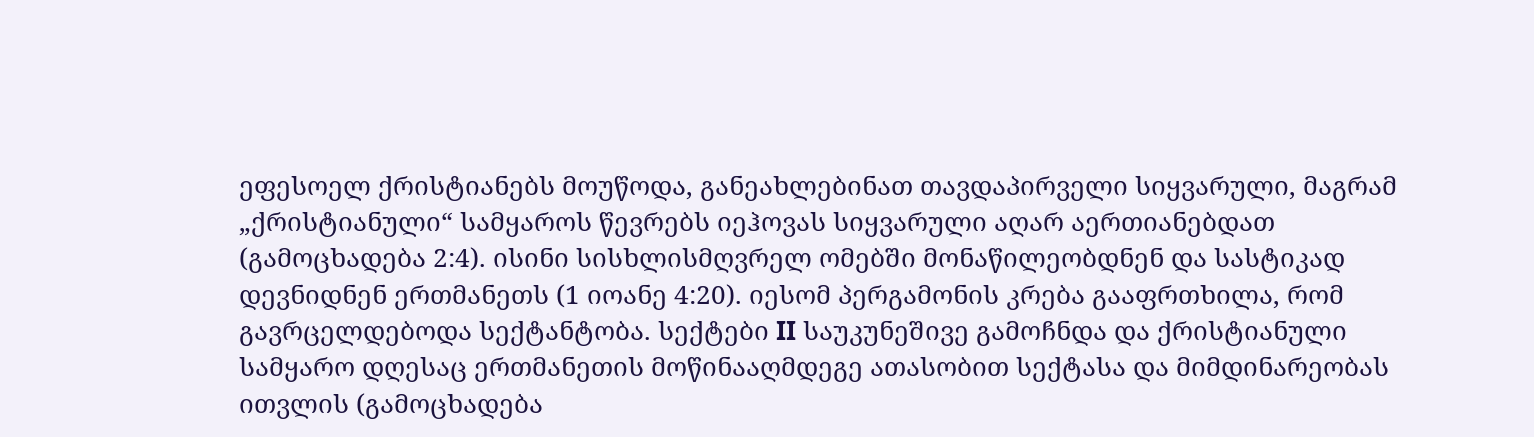ეფესოელ ქრისტიანებს მოუწოდა, განეახლებინათ თავდაპირველი სიყვარული, მაგრამ „ქრისტიანული“ სამყაროს წევრებს იეჰოვას სიყვარული აღარ აერთიანებდათ (გამოცხადება 2:4). ისინი სისხლისმღვრელ ომებში მონაწილეობდნენ და სასტიკად დევნიდნენ ერთმანეთს (1 იოანე 4:20). იესომ პერგამონის კრება გააფრთხილა, რომ გავრცელდებოდა სექტანტობა. სექტები II საუკუნეშივე გამოჩნდა და ქრისტიანული სამყარო დღესაც ერთმანეთის მოწინააღმდეგე ათასობით სექტასა და მიმდინარეობას ითვლის (გამოცხადება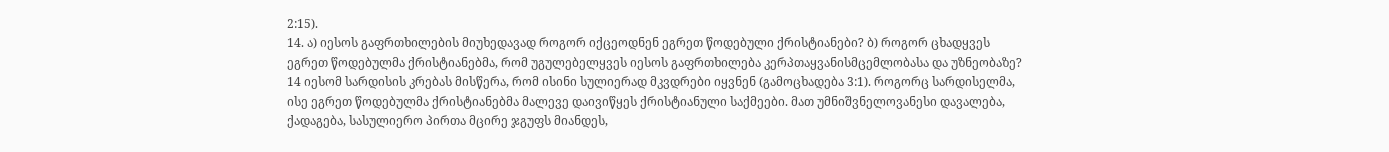2:15).
14. ა) იესოს გაფრთხილების მიუხედავად როგორ იქცეოდნენ ეგრეთ წოდებული ქრისტიანები? ბ) როგორ ცხადყვეს ეგრეთ წოდებულმა ქრისტიანებმა, რომ უგულებელყვეს იესოს გაფრთხილება კერპთაყვანისმცემლობასა და უზნეობაზე?
14 იესომ სარდისის კრებას მისწერა, რომ ისინი სულიერად მკვდრები იყვნენ (გამოცხადება 3:1). როგორც სარდისელმა, ისე ეგრეთ წოდებულმა ქრისტიანებმა მალევე დაივიწყეს ქრისტიანული საქმეები. მათ უმნიშვნელოვანესი დავალება, ქადაგება, სასულიერო პირთა მცირე ჯგუფს მიანდეს,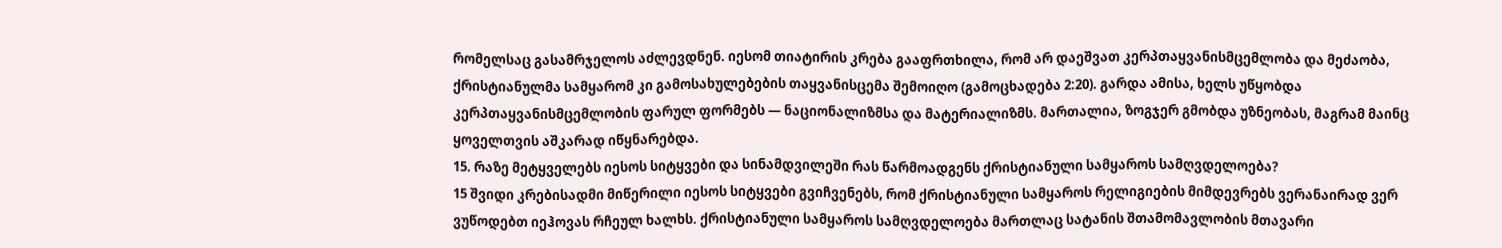რომელსაც გასამრჯელოს აძლევდნენ. იესომ თიატირის კრება გააფრთხილა, რომ არ დაეშვათ კერპთაყვანისმცემლობა და მეძაობა, ქრისტიანულმა სამყარომ კი გამოსახულებების თაყვანისცემა შემოიღო (გამოცხადება 2:20). გარდა ამისა, ხელს უწყობდა კერპთაყვანისმცემლობის ფარულ ფორმებს — ნაციონალიზმსა და მატერიალიზმს. მართალია, ზოგჯერ გმობდა უზნეობას, მაგრამ მაინც ყოველთვის აშკარად იწყნარებდა.
15. რაზე მეტყველებს იესოს სიტყვები და სინამდვილეში რას წარმოადგენს ქრისტიანული სამყაროს სამღვდელოება?
15 შვიდი კრებისადმი მიწერილი იესოს სიტყვები გვიჩვენებს, რომ ქრისტიანული სამყაროს რელიგიების მიმდევრებს ვერანაირად ვერ ვუწოდებთ იეჰოვას რჩეულ ხალხს. ქრისტიანული სამყაროს სამღვდელოება მართლაც სატანის შთამომავლობის მთავარი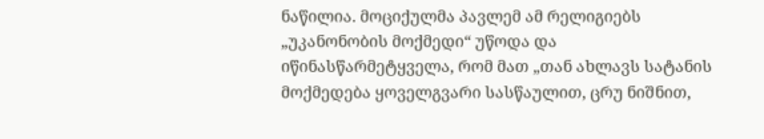ნაწილია. მოციქულმა პავლემ ამ რელიგიებს „უკანონობის მოქმედი“ უწოდა და იწინასწარმეტყველა, რომ მათ „თან ახლავს სატანის მოქმედება ყოველგვარი სასწაულით, ცრუ ნიშნით,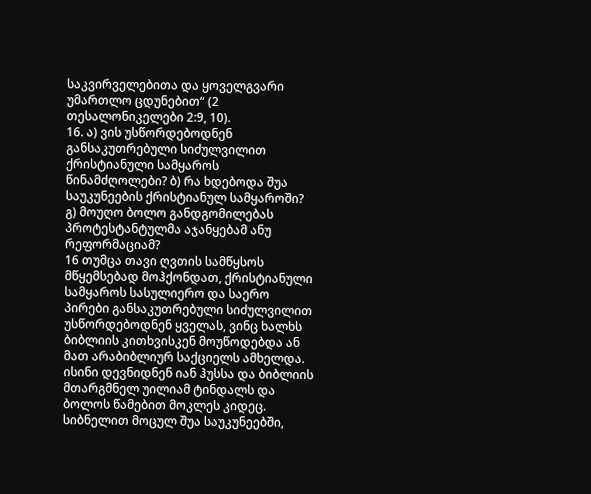საკვირველებითა და ყოველგვარი უმართლო ცდუნებით“ (2 თესალონიკელები 2:9, 10).
16. ა) ვის უსწორდებოდნენ განსაკუთრებული სიძულვილით ქრისტიანული სამყაროს წინამძღოლები? ბ) რა ხდებოდა შუა საუკუნეების ქრისტიანულ სამყაროში? გ) მოუღო ბოლო განდგომილებას პროტესტანტულმა აჯანყებამ ანუ რეფორმაციამ?
16 თუმცა თავი ღვთის სამწყსოს მწყემსებად მოჰქონდათ, ქრისტიანული სამყაროს სასულიერო და საერო პირები განსაკუთრებული სიძულვილით უსწორდებოდნენ ყველას, ვინც ხალხს ბიბლიის კითხვისკენ მოუწოდებდა ან მათ არაბიბლიურ საქციელს ამხელდა. ისინი დევნიდნენ იან ჰუსსა და ბიბლიის მთარგმნელ უილიამ ტინდალს და ბოლოს წამებით მოკლეს კიდეც. სიბნელით მოცულ შუა საუკუნეებში,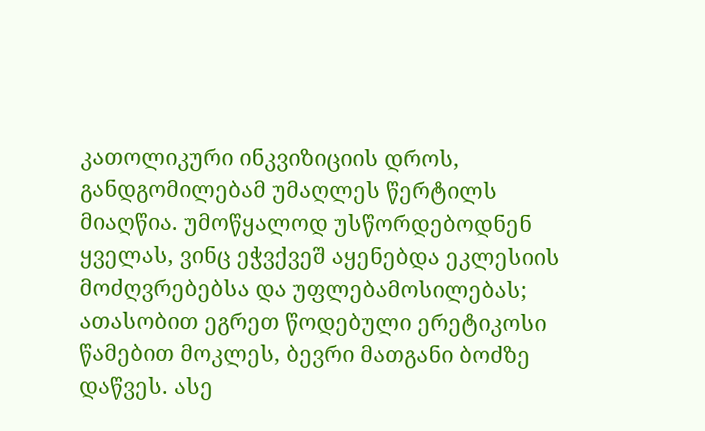კათოლიკური ინკვიზიციის დროს, განდგომილებამ უმაღლეს წერტილს მიაღწია. უმოწყალოდ უსწორდებოდნენ ყველას, ვინც ეჭვქვეშ აყენებდა ეკლესიის მოძღვრებებსა და უფლებამოსილებას; ათასობით ეგრეთ წოდებული ერეტიკოსი წამებით მოკლეს, ბევრი მათგანი ბოძზე დაწვეს. ასე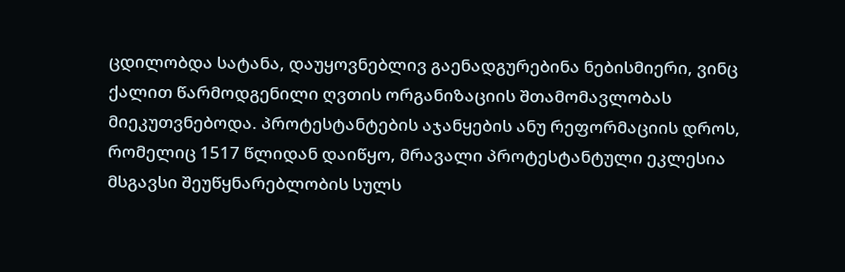ცდილობდა სატანა, დაუყოვნებლივ გაენადგურებინა ნებისმიერი, ვინც ქალით წარმოდგენილი ღვთის ორგანიზაციის შთამომავლობას მიეკუთვნებოდა. პროტესტანტების აჯანყების ანუ რეფორმაციის დროს, რომელიც 1517 წლიდან დაიწყო, მრავალი პროტესტანტული ეკლესია მსგავსი შეუწყნარებლობის სულს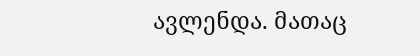ავლენდა. მათაც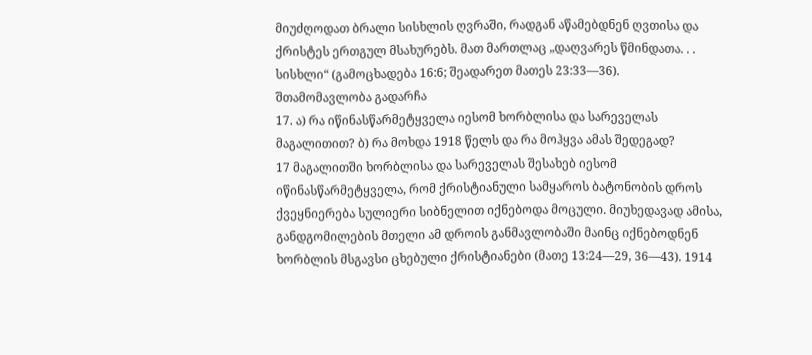მიუძღოდათ ბრალი სისხლის ღვრაში, რადგან აწამებდნენ ღვთისა და ქრისტეს ერთგულ მსახურებს. მათ მართლაც „დაღვარეს წმინდათა. . . სისხლი“ (გამოცხადება 16:6; შეადარეთ მათეს 23:33—36).
შთამომავლობა გადარჩა
17. ა) რა იწინასწარმეტყველა იესომ ხორბლისა და სარეველას მაგალითით? ბ) რა მოხდა 1918 წელს და რა მოჰყვა ამას შედეგად?
17 მაგალითში ხორბლისა და სარეველას შესახებ იესომ იწინასწარმეტყველა, რომ ქრისტიანული სამყაროს ბატონობის დროს ქვეყნიერება სულიერი სიბნელით იქნებოდა მოცული. მიუხედავად ამისა, განდგომილების მთელი ამ დროის განმავლობაში მაინც იქნებოდნენ ხორბლის მსგავსი ცხებული ქრისტიანები (მათე 13:24—29, 36—43). 1914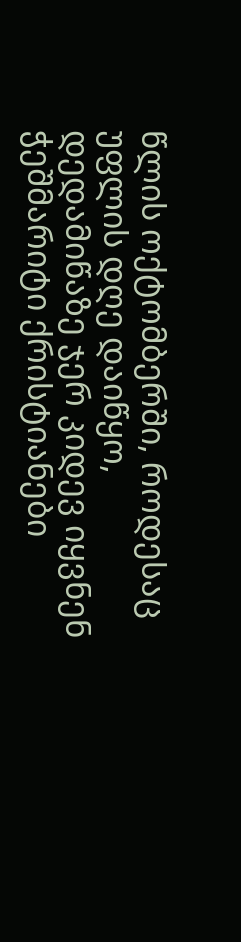წლის ოქტომბერში, როდესაც უფლის დღე დაიწყო, დედამიწაზე ჯერ კიდევ იყვნენ ჭეშმარიტი ქრისტიანები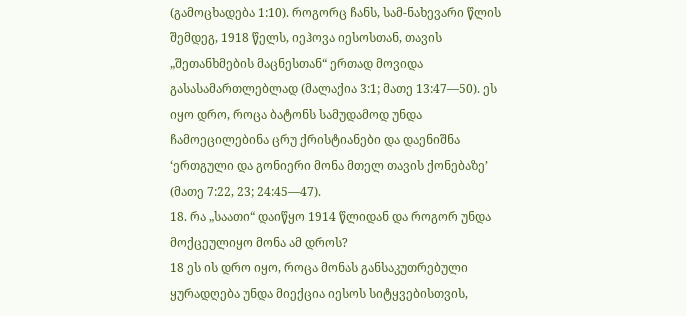(გამოცხადება 1:10). როგორც ჩანს, სამ-ნახევარი წლის შემდეგ, 1918 წელს, იეჰოვა იესოსთან, თავის „შეთანხმების მაცნესთან“ ერთად მოვიდა გასასამართლებლად (მალაქია 3:1; მათე 13:47—50). ეს იყო დრო, როცა ბატონს სამუდამოდ უნდა ჩამოეცილებინა ცრუ ქრისტიანები და დაენიშნა ‘ერთგული და გონიერი მონა მთელ თავის ქონებაზე’ (მათე 7:22, 23; 24:45—47).
18. რა „საათი“ დაიწყო 1914 წლიდან და როგორ უნდა მოქცეულიყო მონა ამ დროს?
18 ეს ის დრო იყო, როცა მონას განსაკუთრებული ყურადღება უნდა მიექცია იესოს სიტყვებისთვის,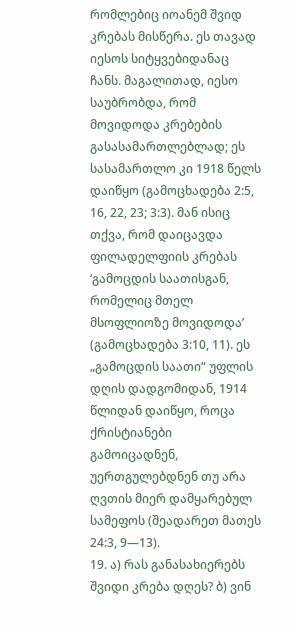რომლებიც იოანემ შვიდ კრებას მისწერა. ეს თავად იესოს სიტყვებიდანაც ჩანს. მაგალითად, იესო საუბრობდა, რომ მოვიდოდა კრებების გასასამართლებლად; ეს სასამართლო კი 1918 წელს დაიწყო (გამოცხადება 2:5, 16, 22, 23; 3:3). მან ისიც თქვა, რომ დაიცავდა ფილადელფიის კრებას ‘გამოცდის საათისგან, რომელიც მთელ მსოფლიოზე მოვიდოდა’ (გამოცხადება 3:10, 11). ეს „გამოცდის საათი“ უფლის დღის დადგომიდან, 1914 წლიდან დაიწყო, როცა ქრისტიანები გამოიცადნენ, უერთგულებდნენ თუ არა ღვთის მიერ დამყარებულ სამეფოს (შეადარეთ მათეს 24:3, 9—13).
19. ა) რას განასახიერებს შვიდი კრება დღეს? ბ) ვინ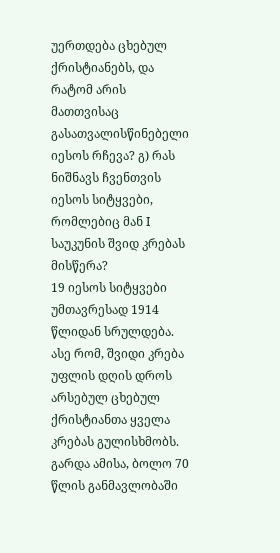უერთდება ცხებულ ქრისტიანებს, და რატომ არის მათთვისაც გასათვალისწინებელი იესოს რჩევა? გ) რას ნიშნავს ჩვენთვის იესოს სიტყვები, რომლებიც მან I საუკუნის შვიდ კრებას მისწერა?
19 იესოს სიტყვები უმთავრესად 1914 წლიდან სრულდება. ასე რომ, შვიდი კრება უფლის დღის დროს არსებულ ცხებულ ქრისტიანთა ყველა კრებას გულისხმობს. გარდა ამისა, ბოლო 70 წლის განმავლობაში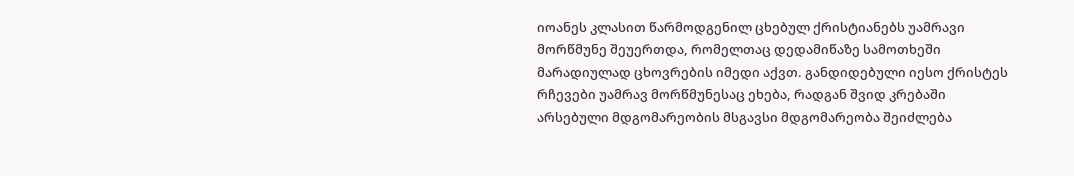იოანეს კლასით წარმოდგენილ ცხებულ ქრისტიანებს უამრავი მორწმუნე შეუერთდა, რომელთაც დედამიწაზე სამოთხეში მარადიულად ცხოვრების იმედი აქვთ. განდიდებული იესო ქრისტეს რჩევები უამრავ მორწმუნესაც ეხება, რადგან შვიდ კრებაში არსებული მდგომარეობის მსგავსი მდგომარეობა შეიძლება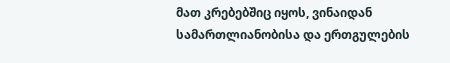მათ კრებებშიც იყოს, ვინაიდან სამართლიანობისა და ერთგულების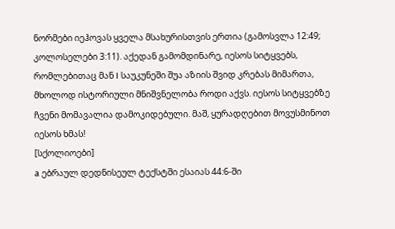ნორმები იეჰოვას ყველა მსახურისთვის ერთია (გამოსვლა 12:49; კოლოსელები 3:11). აქედან გამომდინარე, იესოს სიტყვებს, რომლებითაც მან I საუკუნეში შუა აზიის შვიდ კრებას მიმართა, მხოლოდ ისტორიული მნიშვნელობა როდი აქვს. იესოს სიტყვებზე ჩვენი მომავალია დამოკიდებული. მაშ, ყურადღებით მოვუსმინოთ იესოს ხმას!
[სქოლიოები]
a ებრაულ დედნისეულ ტექსტში ესაიას 44:6-ში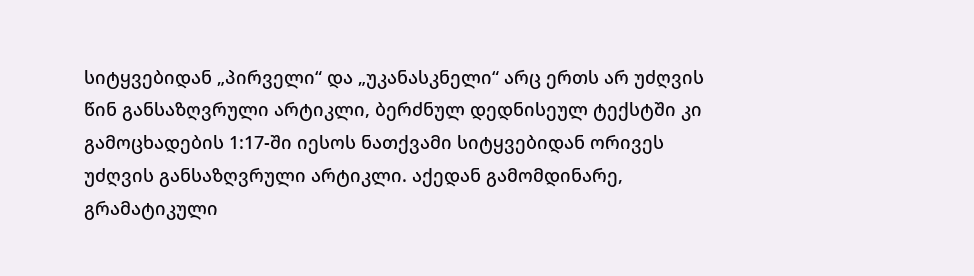სიტყვებიდან „პირველი“ და „უკანასკნელი“ არც ერთს არ უძღვის წინ განსაზღვრული არტიკლი, ბერძნულ დედნისეულ ტექსტში კი გამოცხადების 1:17-ში იესოს ნათქვამი სიტყვებიდან ორივეს უძღვის განსაზღვრული არტიკლი. აქედან გამომდინარე, გრამატიკული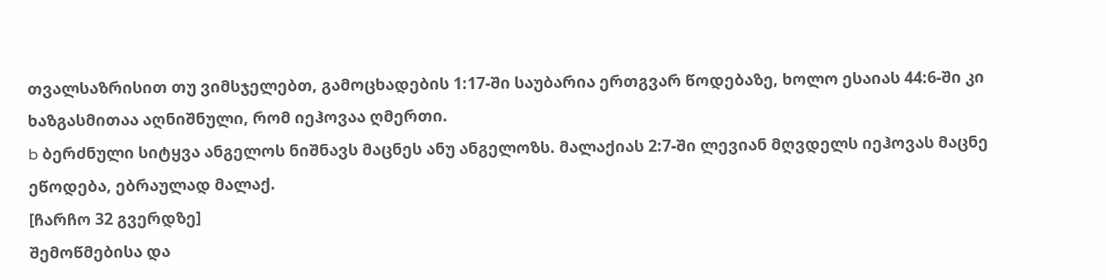თვალსაზრისით თუ ვიმსჯელებთ, გამოცხადების 1:17-ში საუბარია ერთგვარ წოდებაზე, ხოლო ესაიას 44:6-ში კი ხაზგასმითაა აღნიშნული, რომ იეჰოვაა ღმერთი.
b ბერძნული სიტყვა ანგელოს ნიშნავს მაცნეს ანუ ანგელოზს. მალაქიას 2:7-ში ლევიან მღვდელს იეჰოვას მაცნე ეწოდება, ებრაულად მალაქ.
[ჩარჩო 32 გვერდზე]
შემოწმებისა და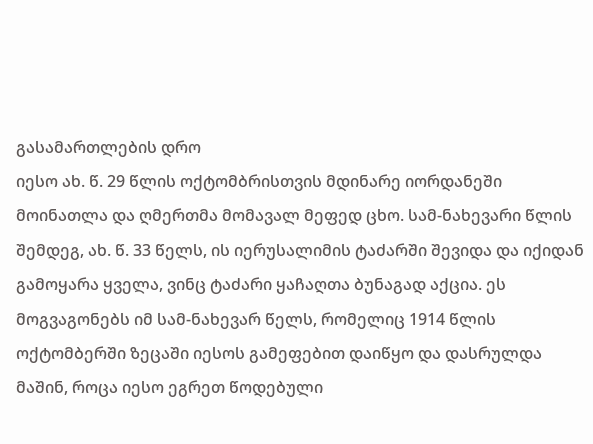გასამართლების დრო
იესო ახ. წ. 29 წლის ოქტომბრისთვის მდინარე იორდანეში მოინათლა და ღმერთმა მომავალ მეფედ ცხო. სამ-ნახევარი წლის შემდეგ, ახ. წ. 33 წელს, ის იერუსალიმის ტაძარში შევიდა და იქიდან გამოყარა ყველა, ვინც ტაძარი ყაჩაღთა ბუნაგად აქცია. ეს მოგვაგონებს იმ სამ-ნახევარ წელს, რომელიც 1914 წლის ოქტომბერში ზეცაში იესოს გამეფებით დაიწყო და დასრულდა მაშინ, როცა იესო ეგრეთ წოდებული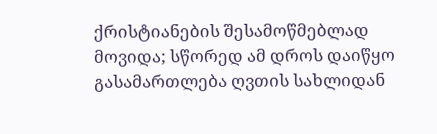ქრისტიანების შესამოწმებლად მოვიდა; სწორედ ამ დროს დაიწყო გასამართლება ღვთის სახლიდან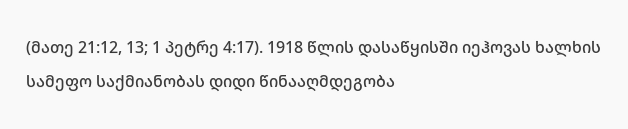(მათე 21:12, 13; 1 პეტრე 4:17). 1918 წლის დასაწყისში იეჰოვას ხალხის სამეფო საქმიანობას დიდი წინააღმდეგობა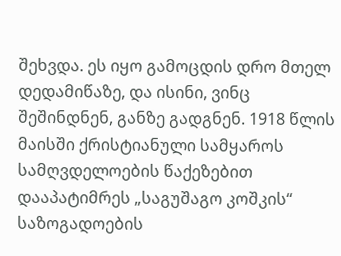შეხვდა. ეს იყო გამოცდის დრო მთელ დედამიწაზე, და ისინი, ვინც შეშინდნენ, განზე გადგნენ. 1918 წლის მაისში ქრისტიანული სამყაროს სამღვდელოების წაქეზებით დააპატიმრეს „საგუშაგო კოშკის“ საზოგადოების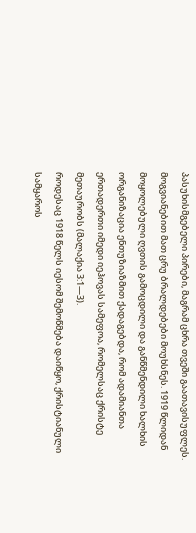პასუხისმგებელი პირები, მაგრამ ცხრა თვეში გაათავისუფლეს. მოგვიანებით მათ ცრუ ბრალდებები მოუხსნეს. 1919 წლიდან მოყოლებული ღვთის გამოცდილი და განწმენდილი ხალხის ორგანიზაცია ენთუზიაზმით ქადაგებდა, რომ ადამიანთა ერთადერთი იმედი იეჰოვას სამეფოა, რომელსაც ქრისტე მეთაურობს (მალაქია 3:1—3).
როდესაც 1918 წელს იესომ შემოწმება დაიწყო, ქრისტიანული სამყაროს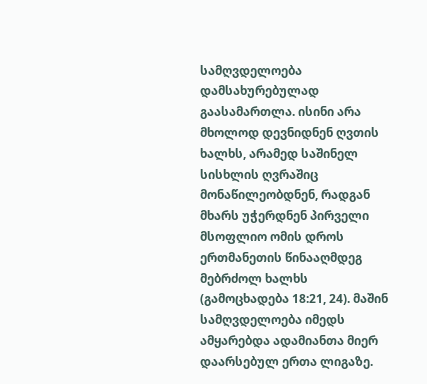სამღვდელოება დამსახურებულად გაასამართლა. ისინი არა მხოლოდ დევნიდნენ ღვთის ხალხს, არამედ საშინელ სისხლის ღვრაშიც მონაწილეობდნენ, რადგან მხარს უჭერდნენ პირველი მსოფლიო ომის დროს ერთმანეთის წინააღმდეგ მებრძოლ ხალხს (გამოცხადება 18:21, 24). მაშინ სამღვდელოება იმედს ამყარებდა ადამიანთა მიერ დაარსებულ ერთა ლიგაზე.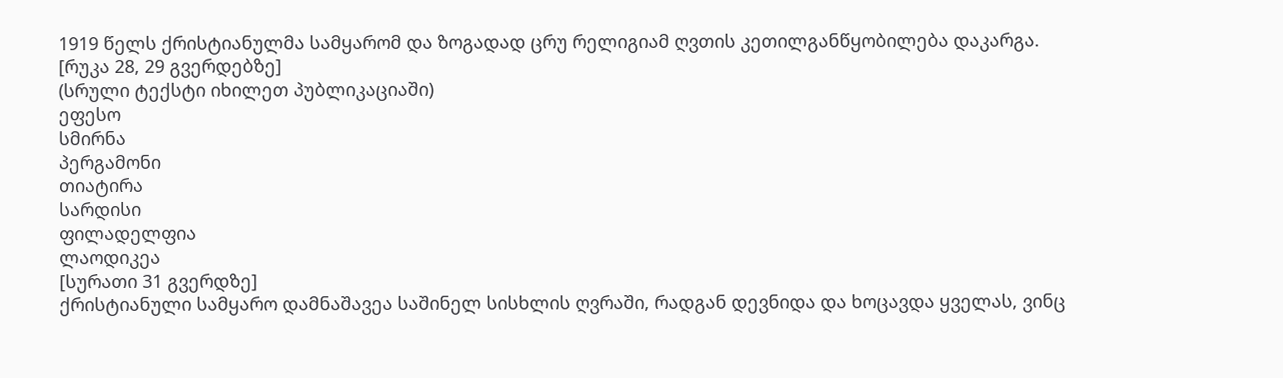1919 წელს ქრისტიანულმა სამყარომ და ზოგადად ცრუ რელიგიამ ღვთის კეთილგანწყობილება დაკარგა.
[რუკა 28, 29 გვერდებზე]
(სრული ტექსტი იხილეთ პუბლიკაციაში)
ეფესო
სმირნა
პერგამონი
თიატირა
სარდისი
ფილადელფია
ლაოდიკეა
[სურათი 31 გვერდზე]
ქრისტიანული სამყარო დამნაშავეა საშინელ სისხლის ღვრაში, რადგან დევნიდა და ხოცავდა ყველას, ვინც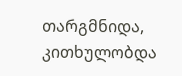თარგმნიდა, კითხულობდა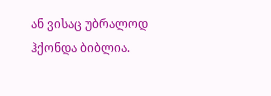ან ვისაც უბრალოდ ჰქონდა ბიბლია.